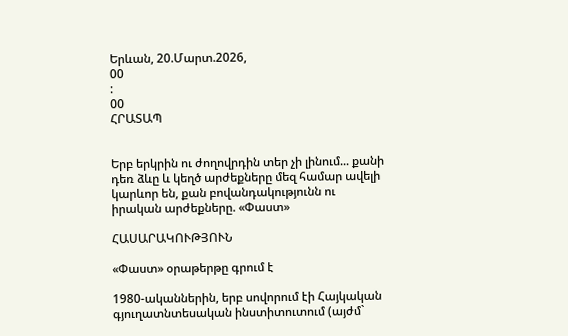Երևան, 20.Մարտ.2026,
00
:
00
ՀՐԱՏԱՊ


Երբ երկրին ու ժողովրդին տեր չի լինում... քանի դեռ ձևը և կեղծ արժեքները մեզ համար ավելի կարևոր են, քան բովանդակությունն ու իրական արժեքները. «Փաստ»

ՀԱՍԱՐԱԿՈՒԹՅՈՒՆ

«Փաստ» օրաթերթը գրում է

1980-ականներին, երբ սովորում էի Հայկական գյուղատնտեսական ինստիտուտում (այժմ`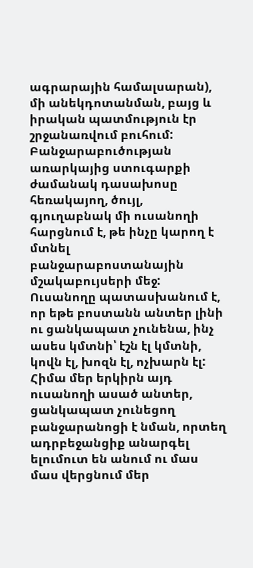ագրարային համալսարան), մի անեկդոտանման, բայց և իրական պատմություն էր շրջանառվում բուհում: Բանջարաբուծության առարկայից ստուգարքի ժամանակ դասախոսը հեռակայող, ծույլ, գյուղաբնակ մի ուսանողի հարցնում է, թե ինչը կարող է մտնել բանջարաբոստանային մշակաբույսերի մեջ: Ուսանողը պատասխանում է, որ եթե բոստանն անտեր լինի ու ցանկապատ չունենա, ինչ ասես կմտնի՝ էշն էլ կմտնի, կովն էլ, խոզն էլ, ոչխարն էլ: Հիմա մեր երկիրն այդ ուսանողի ասած անտեր, ցանկապատ չունեցող բանջարանոցի է նման, որտեղ ադրբեջանցիք անարգել ելումուտ են անում ու մաս մաս վերցնում մեր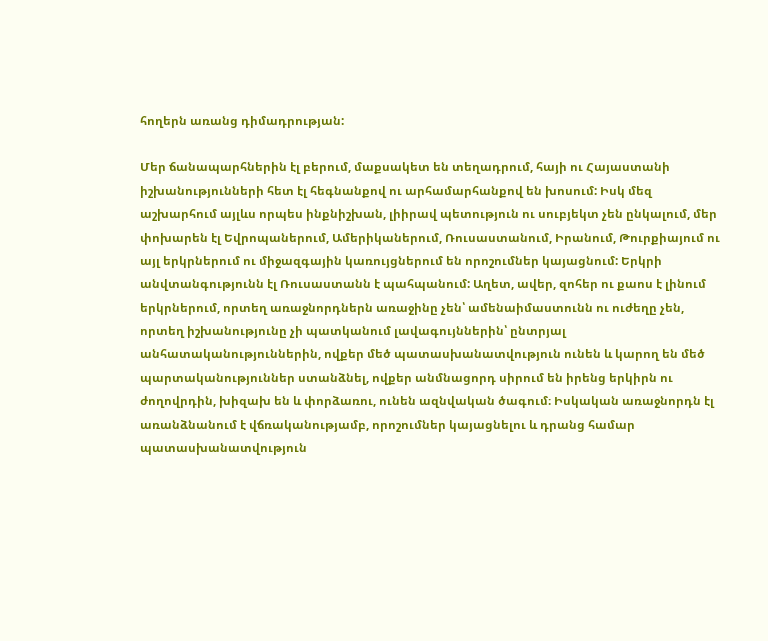հողերն առանց դիմադրության:

Մեր ճանապարհներին էլ բերում, մաքսակետ են տեղադրում, հայի ու Հայաստանի իշխանությունների հետ էլ հեգնանքով ու արհամարհանքով են խոսում: Իսկ մեզ աշխարհում այլևս որպես ինքնիշխան, լիիրավ պետություն ու սուբյեկտ չեն ընկալում, մեր փոխարեն էլ Եվրոպաներում, Ամերիկաներում, Ռուսաստանում, Իրանում, Թուրքիայում ու այլ երկրներում ու միջազգային կառույցներում են որոշումներ կայացնում: Երկրի անվտանգությունն էլ Ռուսաստանն է պահպանում: Աղետ, ավեր, զոհեր ու քաոս է լինում երկրներում, որտեղ առաջնորդներն առաջինը չեն՝ ամենաիմաստունն ու ուժեղը չեն, որտեղ իշխանությունը չի պատկանում լավագույններին՝ ընտրյալ անհատականություններին, ովքեր մեծ պատասխանատվություն ունեն և կարող են մեծ պարտականություններ ստանձնել, ովքեր անմնացորդ սիրում են իրենց երկիրն ու ժողովրդին, խիզախ են և փորձառու, ունեն ազնվական ծագում։ Իսկական առաջնորդն էլ առանձնանում է վճռականությամբ, որոշումներ կայացնելու և դրանց համար պատասխանատվություն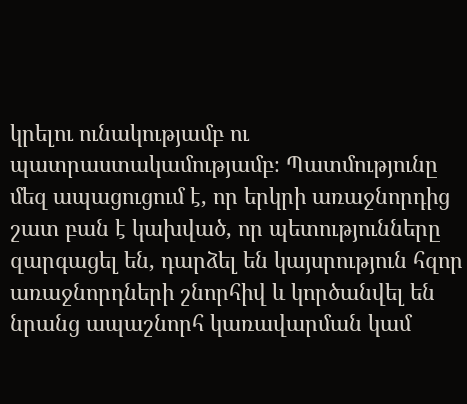կրելու ունակությամբ ու պատրաստակամությամբ։ Պատմությունը մեզ ապացուցում է, որ երկրի առաջնորդից շատ բան է կախված, որ պետությունները զարգացել են, դարձել են կայսրություն հզոր առաջնորդների շնորհիվ և կործանվել են նրանց ապաշնորհ կառավարման կամ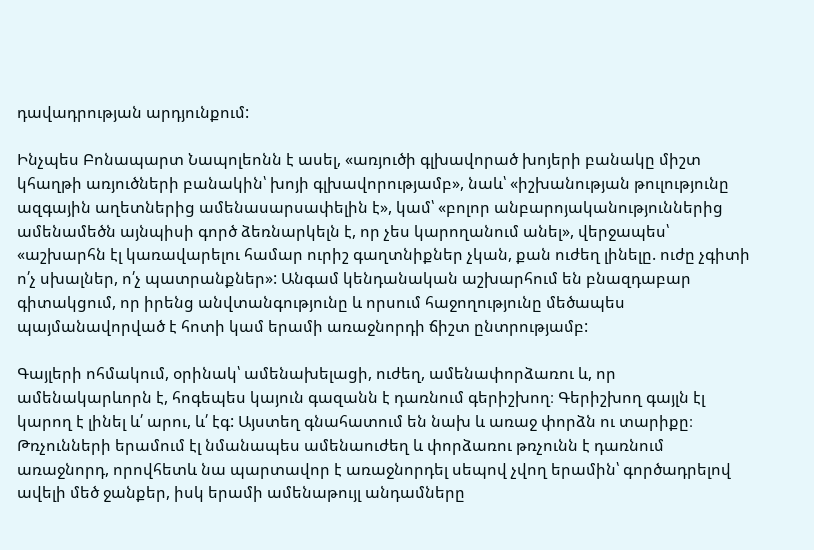դավադրության արդյունքում:

Ինչպես Բոնապարտ Նապոլեոնն է ասել, «առյուծի գլխավորած խոյերի բանակը միշտ կհաղթի առյուծների բանակին՝ խոյի գլխավորությամբ», նաև՝ «իշխանության թուլությունը ազգային աղետներից ամենասարսափելին է», կամ՝ «բոլոր անբարոյականություններից ամենամեծն այնպիսի գործ ձեռնարկելն է, որ չես կարողանում անել», վերջապես՝ «աշխարհն էլ կառավարելու համար ուրիշ գաղտնիքներ չկան, քան ուժեղ լինելը. ուժը չգիտի ո՛չ սխալներ, ո՛չ պատրանքներ»: Անգամ կենդանական աշխարհում են բնազդաբար գիտակցում, որ իրենց անվտանգությունը և որսում հաջողությունը մեծապես պայմանավորված է հոտի կամ երամի առաջնորդի ճիշտ ընտրությամբ:

Գայլերի ոհմակում, օրինակ՝ ամենախելացի, ուժեղ, ամենափորձառու և, որ ամենակարևորն է, հոգեպես կայուն գազանն է դառնում գերիշխող։ Գերիշխող գայլն էլ կարող է լինել և՛ արու, և՛ էգ: Այստեղ գնահատում են նախ և առաջ փորձն ու տարիքը։ Թռչունների երամում էլ նմանապես ամենաուժեղ և փորձառու թռչունն է դառնում առաջնորդ, որովհետև նա պարտավոր է առաջնորդել սեպով չվող երամին՝ գործադրելով ավելի մեծ ջանքեր, իսկ երամի ամենաթույլ անդամները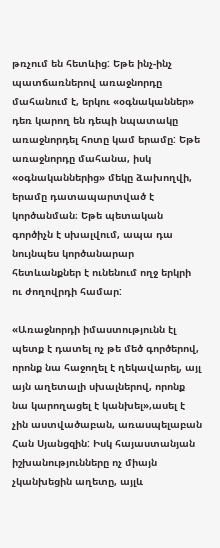թռչում են հետևից: Եթե ինչ-ինչ պատճառներով առաջնորդը մահանում է, երկու «օգնականներ» դեռ կարող են դեպի նպատակը առաջնորդել հոտը կամ երամը: Եթե առաջնորդը մահանա, իսկ «օգնականներից» մեկը ձախողվի, երամը դատապարտված է կործանման։ Եթե պետական գործիչն է սխալվում, ապա դա նույնպես կործանարար հետևանքներ է ունենում ողջ երկրի ու ժողովրդի համար:

«Առաջնորդի իմաստությունն էլ պետք է դատել ոչ թե մեծ գործերով, որոնք նա հաջողել է ղեկավարել, այլ այն աղետալի սխալներով, որոնք նա կարողացել է կանխել»,ասել է չին աստվածաբան, առասպելաբան Հան Սյանցզին: Իսկ հայաստանյան իշխանությունները ոչ միայն չկանխեցին աղետը, այլև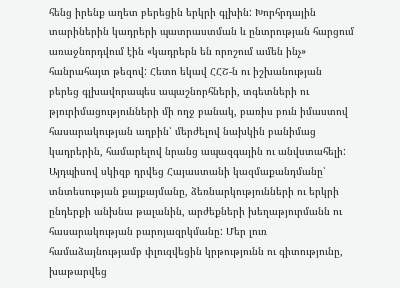հենց իրենք աղետ բերեցին երկրի գլխին: Խորհրդային տարիներին կադրերի պատրաստման և ընտրության հարցում առաջնորդվում էին «կադրերն են որոշում ամեն ինչ» հանրահայտ թեզով: Հետո եկավ ՀՀՇ-ն ու իշխանության բերեց գլխավորապես ապաշնորհների, տգետների ու թյուրիմացությունների մի ողջ բանակ, բառիս բուն իմաստով հասարակության աղբին՝ մերժելով նախկին բանիմաց կադրերին, համարելով նրանց ապազգային ու անվստահելի: Այդպիսով սկիզբ դրվեց Հայաստանի կազմաքանդմանը՝ տնտեսության քայքայմանը, ձեռնարկությունների ու երկրի ընդերքի անխնա թալանին, արժեքների խեղաթյուրմանն ու հասարակության բարոյազրկմանը: Մեր լուռ համաձայնությամբ փլուզվեցին կրթությունն ու գիտությունը, խաթարվեց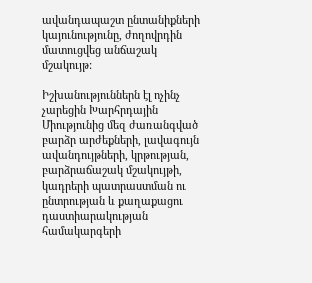ավանդապաշտ ընտանիքների կայունությունը, ժողովրդին մատուցվեց անճաշակ մշակույթ:

Իշխանություններն էլ ոչինչ չարեցին Խարհրդային Միությունից մեզ ժառանգված բարձր արժեքների, լավագույն ավանդույթների, կրթության, բարձրաճաշակ մշակույթի, կադրերի պատրաստման ու ընտրության և քաղաքացու դաստիարակության համակարգերի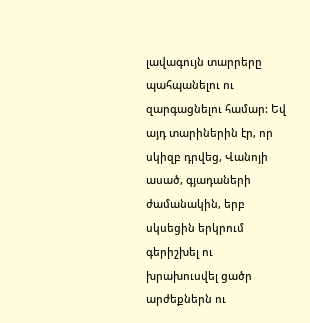լավագույն տարրերը պահպանելու ու զարգացնելու համար: Եվ այդ տարիներին էր, որ սկիզբ դրվեց, Վանոյի ասած, գյադաների ժամանակին, երբ սկսեցին երկրում գերիշխել ու խրախուսվել ցածր արժեքներն ու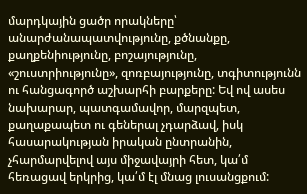մարդկային ցածր որակները՝ անարժանապատվությունը, քծնանքը, քաղքենիությունը, բոշայությունը, «շուստրիությունը», զոռբայությունը, տգիտությունն ու հանցագործ աշխարհի բարքերը: Եվ ով ասես նախարար, պատգամավոր, մարզպետ, քաղաքապետ ու գեներալ չդարձավ, իսկ հասարակության իրական ընտրանին, չհարմարվելով այս միջավայրի հետ, կա՛մ հեռացավ երկրից, կա՛մ էլ մնաց լուսանցքում: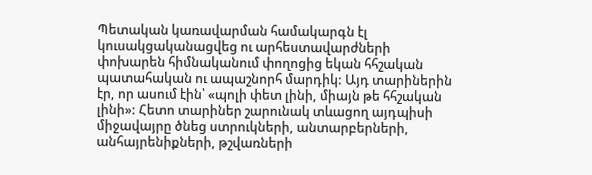Պետական կառավարման համակարգն էլ կուսակցականացվեց ու արհեստավարժների փոխարեն հիմնականում փողոցից եկան հհշական պատահական ու ապաշնորհ մարդիկ: Այդ տարիներին էր, որ ասում էին՝ «պոլի փետ լինի, միայն թե հհշական լինի»: Հետո տարիներ շարունակ տևացող այդպիսի միջավայրը ծնեց ստրուկների, անտարբերների, անհայրենիքների, թշվառների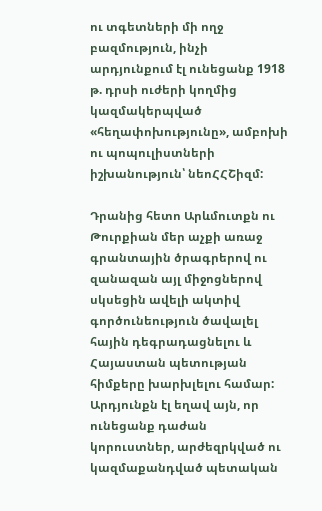ու տգետների մի ողջ բազմություն, ինչի արդյունքում էլ ունեցանք 1918 թ. դրսի ուժերի կողմից կազմակերպված «հեղափոխությունը», ամբոխի ու պոպուլիստների իշխանություն՝ նեոՀՀՇիզմ:

Դրանից հետո Արևմուտքն ու Թուրքիան մեր աչքի առաջ գրանտային ծրագրերով ու զանազան այլ միջոցներով սկսեցին ավելի ակտիվ գործունեություն ծավալել հային դեգրադացնելու և Հայաստան պետության հիմքերը խարխլելու համար: Արդյունքն էլ եղավ այն, որ ունեցանք դաժան կորուստներ, արժեզրկված ու կազմաքանդված պետական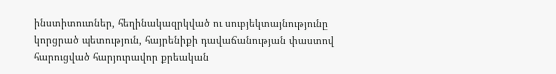ինստիտուտներ, հեղինակազրկված ու սուբյեկտայնությունը կորցրած պետություն, հայրենիքի դավաճանության փաստով հարուցված հարյուրավոր քրեական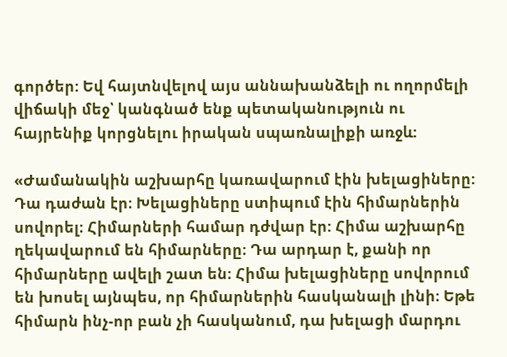գործեր: Եվ հայտնվելով այս աննախանձելի ու ողորմելի վիճակի մեջ՝ կանգնած ենք պետականություն ու հայրենիք կորցնելու իրական սպառնալիքի առջև:

«Ժամանակին աշխարհը կառավարում էին խելացիները: Դա դաժան էր։ Խելացիները ստիպում էին հիմարներին սովորել։ Հիմարների համար դժվար էր: Հիմա աշխարհը ղեկավարում են հիմարները։ Դա արդար է, քանի որ հիմարները ավելի շատ են։ Հիմա խելացիները սովորում են խոսել այնպես, որ հիմարներին հասկանալի լինի։ Եթե հիմարն ինչ-որ բան չի հասկանում, դա խելացի մարդու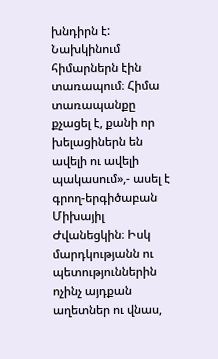խնդիրն է: Նախկինում հիմարներն էին տառապում։ Հիմա տառապանքը քչացել է, քանի որ խելացիներն են ավելի ու ավելի պակասում»,- ասել է գրող-երգիծաբան Միխայիլ Ժվանեցկին։ Իսկ մարդկությանն ու պետություններին ոչինչ այդքան աղետներ ու վնաս,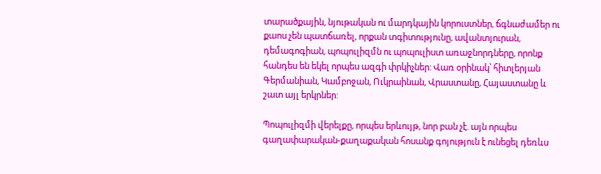տարածքային, նյութական ու մարդկային կորուստներ, ճգնաժամեր ու քաոս չեն պատճառել, որքան տգիտությունը, ավանտյուրան, դեմագոգիան, պոպուլիզմն ու պոպուլիստ առաջնորդները, որոնք հանդես են եկել որպես ազգի փրկիչներ: Վառ օրինակ՝ հիտլերյան Գերմանիան, Կամբոջան, Ուկրաինան, Վրաստանը, Հայաստանը և շատ այլ երկրներ:

Պոպուլիզմի վերելքը, որպես երևույթ, նոր բան չէ. այն որպես գաղափարական-քաղաքական հոսանք գոյություն է ունեցել դեռևս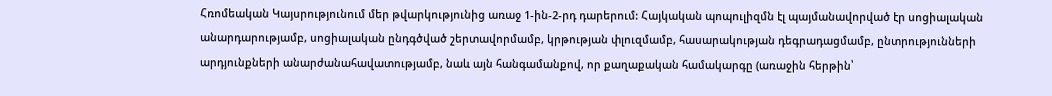Հռոմեական Կայսրությունում մեր թվարկությունից առաջ 1-ին-2-րդ դարերում: Հայկական պոպուլիզմն էլ պայմանավորված էր սոցիալական անարդարությամբ, սոցիալական ընդգծված շերտավորմամբ, կրթության փլուզմամբ, հասարակության դեգրադացմամբ, ընտրությունների արդյունքների անարժանահավատությամբ, նաև այն հանգամանքով, որ քաղաքական համակարգը (առաջին հերթին՝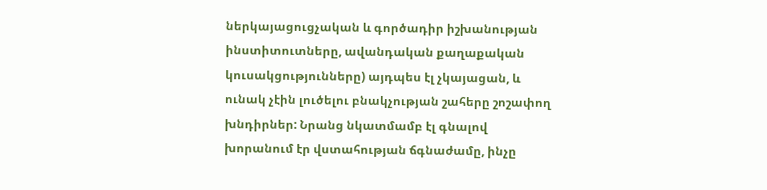ներկայացուցչական և գործադիր իշխանության ինստիտուտները, ավանդական քաղաքական կուսակցությունները) այդպես էլ չկայացան, և ունակ չէին լուծելու բնակչության շահերը շոշափող խնդիրներ: Նրանց նկատմամբ էլ գնալով խորանում էր վստահության ճգնաժամը, ինչը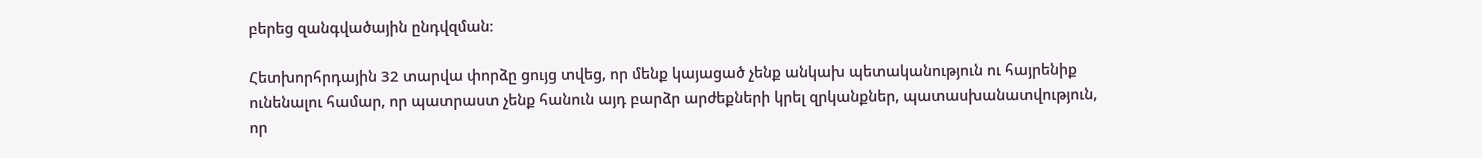բերեց զանգվածային ընդվզման։

Հետխորհրդային 32 տարվա փորձը ցույց տվեց, որ մենք կայացած չենք անկախ պետականություն ու հայրենիք ունենալու համար, որ պատրաստ չենք հանուն այդ բարձր արժեքների կրել զրկանքներ, պատասխանատվություն, որ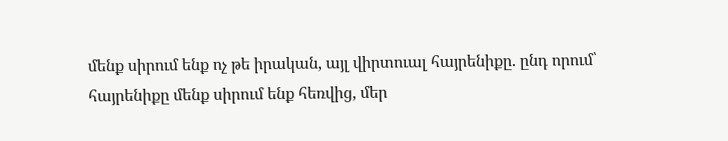մենք սիրում ենք ոչ թե իրական, այլ վիրտուալ հայրենիքը. ընդ որում՝ հայրենիքը մենք սիրում ենք հեռվից, մեր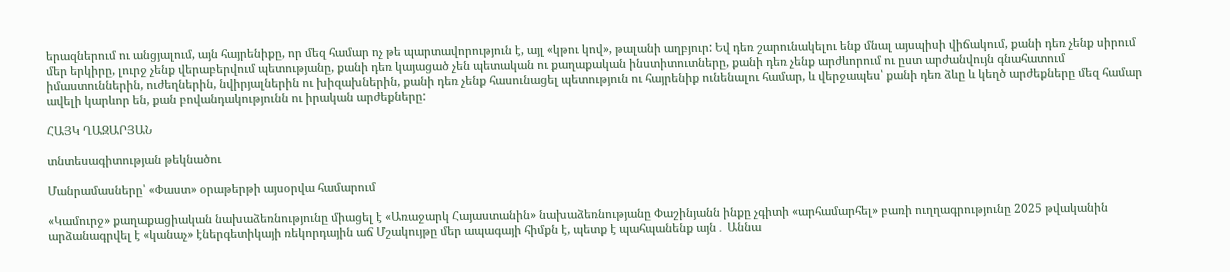երազներում ու անցյալում, այն հայրենիքը, որ մեզ համար ոչ թե պարտավորություն է, այլ «կթու կով», թալանի աղբյուր: Եվ դեռ շարունակելու ենք մնալ այսպիսի վիճակում, քանի դեռ չենք սիրում մեր երկիրը, լուրջ չենք վերաբերվում պետությանը, քանի դեռ կայացած չեն պետական ու քաղաքական ինստիտուտները, քանի դեռ չենք արժևորում ու ըստ արժանվույն գնահատում իմաստուններին, ուժեղներին, նվիրյալներին ու խիզախներին, քանի դեռ չենք հասունացել պետություն ու հայրենիք ունենալու համար, և վերջապես՝ քանի դեռ ձևը և կեղծ արժեքները մեզ համար ավելի կարևոր են, քան բովանդակությունն ու իրական արժեքները:

ՀԱՅԿ ՂԱԶԱՐՅԱՆ

տնտեսագիտության թեկնածու

Մանրամասները՝ «Փաստ» օրաթերթի այսօրվա համարում

«Կամուրջ» քաղաքացիական նախաձեռնությունը միացել է «Առաջարկ Հայաստանին» նախաձեռնությանը Փաշինյանն ինքը չգիտի «արհամարհել» բառի ուղղագրությունը 2025 թվականին արձանագրվել է «կանաչ» էներգետիկայի ռեկորդային աճ Մշակույթը մեր ապագայի հիմքն է, պետք է պահպանենք այն․ Աննա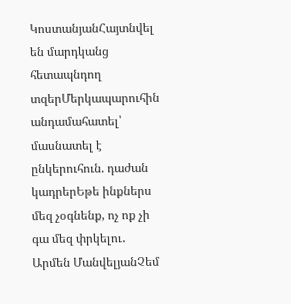ԿոստանյանՀայտնվել են մարդկանց հետապնդող տզերՄերկապարուհին անդամահատել՝ մասնատել է ընկերուհուն. դաժան կադրերԵթե ինքներս մեզ չօգնենք, ոչ ոք չի գա մեզ փրկելու․ Արմեն ՄանվելյանՉեմ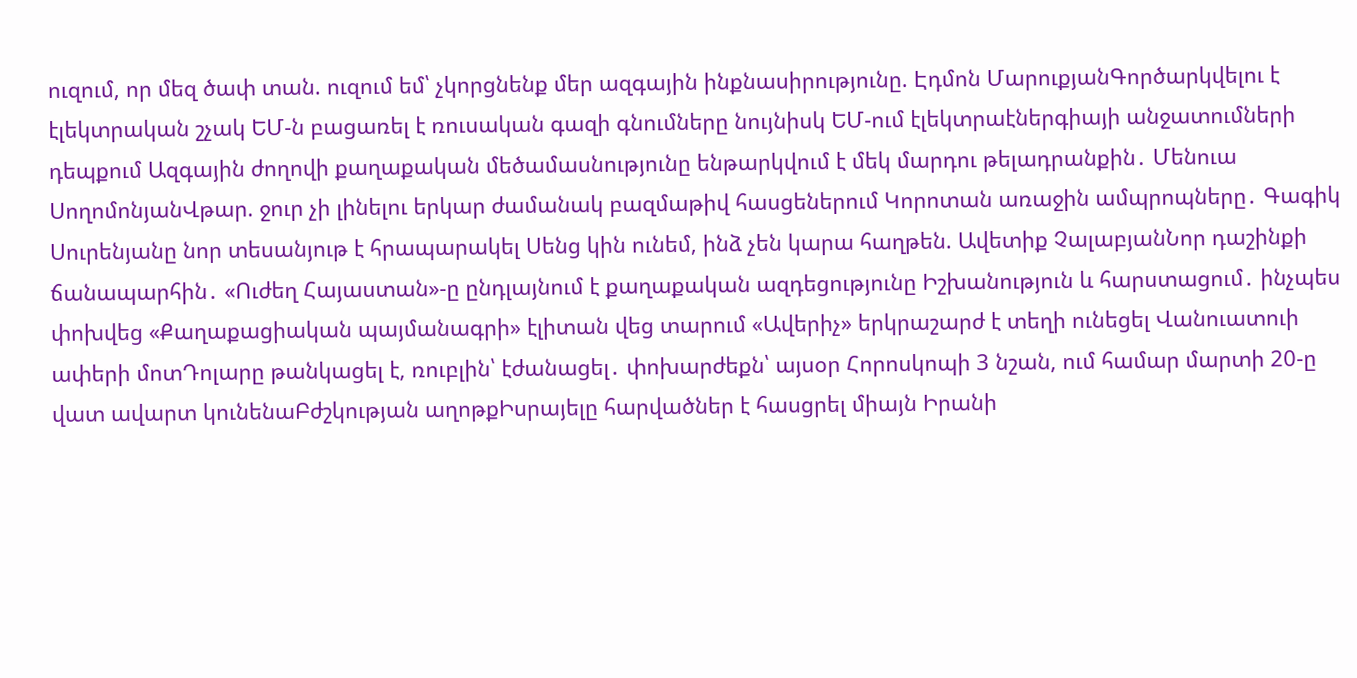ուզում, որ մեզ ծափ տան. ուզում եմ՝ չկորցնենք մեր ազգային ինքնասիրությունը. Էդմոն ՄարուքյանԳործարկվելու է էլեկտրական շչակ ԵՄ-ն բացառել է ռուսական գազի գնումները նույնիսկ ԵՄ-ում էլեկտրաէներգիայի անջատումների դեպքում Ազգային ժողովի քաղաքական մեծամասնությունը ենթարկվում է մեկ մարդու թելադրանքին․ Մենուա ՍողոմոնյանՎթար. ջուր չի լինելու երկար ժամանակ բազմաթիվ հասցեներում Կորոտան առաջին ամպրոպները․ Գագիկ Սուրենյանը նոր տեսանյութ է հրապարակել Սենց կին ունեմ, ինձ չեն կարա հաղթեն. Ավետիք ՉալաբյանՆոր դաշինքի ճանապարհին․ «Ուժեղ Հայաստան»-ը ընդլայնում է քաղաքական ազդեցությունը Իշխանություն և հարստացում․ ինչպես փոխվեց «Քաղաքացիական պայմանագրի» էլիտան վեց տարում «Ավերիչ» երկրաշարժ է տեղի ունեցել Վանուատուի ափերի մոտԴոլարը թանկացել է, ռուբլին՝ էժանացել․ փոխարժեքն՝ այսօր Հորոսկոպի 3 նշան, ում համար մարտի 20-ը վատ ավարտ կունենաԲժշկության աղոթքԻսրայելը հարվածներ է հասցրել միայն Իրանի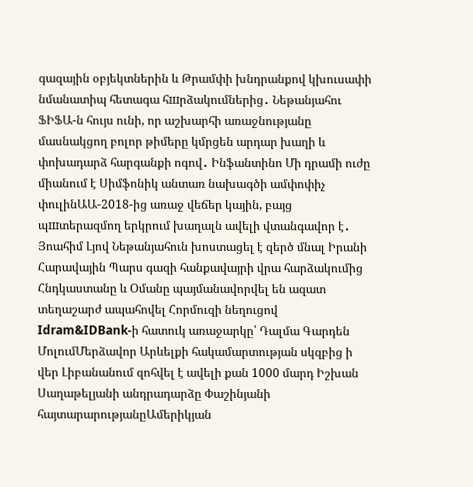գազային օբյեկտներին և Թրամփի խնդրանքով կխուսափի նմանատիպ հետագա հшրձակումներից․ Նեթանյահու ՖԻՖԱ-ն հույս ունի, որ աշխարհի առաջնությանը մասնակցող բոլոր թիմերը կմրցեն արդար խաղի և փոխադարձ հարգանքի ոգով․ Ինֆանտինո Մի դրամի ուժը միանում է Սիմֆոնիկ անտառ նախագծի ամփոփիչ փուլինԱԱ-2018-ից առաջ վեճեր կային, բայց պшտերազմող երկրում խաղալն ավելի վտանգավոր է․ Յոահիմ Լյով Նեթանյահուն խոստացել է զերծ մնալ Իրանի Հարավային Պարս գազի հանքավայրի վրա հարձակումից Հնդկաստանը և Օմանը պայմանավորվել են ազատ տեղաշարժ ապահովել Հորմուզի նեղուցով Idram&IDBank-ի հատուկ առաջարկը՝ Դալմա Գարդեն ՄոլումՄերձավոր Արևելքի հակամարտության սկզբից ի վեր Լիբանանում զոհվել է ավելի քան 1000 մարդ Իշխան Սաղաթելյանի անդրադարձը Փաշինյանի հայտարարությանըԱմերիկյան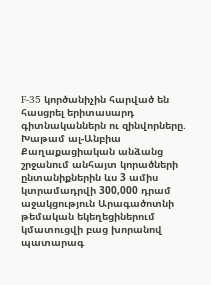F-35 կործանիչին հարված են հասցրել երիտասարդ գիտնականներն ու զինվորները. Խաթամ ալ-Անբիա Քաղաքացիական անձանց շրջանում անհայտ կորածների ընտանիքներին ևս 3 ամիս կտրամադրվի 300,000 դրամ աջակցություն Արագածոտնի թեմական եկեղեցիներում կմատուցվի բաց խորանով պատարագ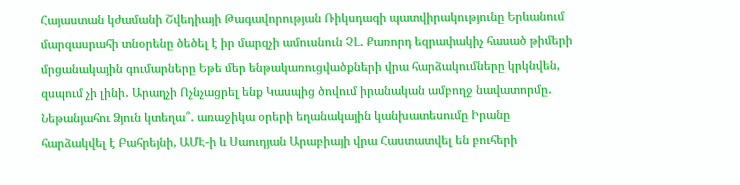Հայաստան կժամանի Շվեդիայի Թագավորության Ռիկսդագի պատվիրակությունը Երևանում մարզասրահի տնօրենը ծեծել է իր մարզչի ամուսնուն ՉԼ․ Քառորդ եզրափակիչ հասած թիմերի մրցանակային գումարները Եթե մեր ենթակառուցվածքների վրա հարձակումները կրկնվեն, զսպում չի լինի․ Արաղչի Ոչնչացրել ենք Կասպից ծովում իրանական ամբողջ նավատորմը․ Նեթանյահու Ձյուն կտեղա՞․ առաջիկա օրերի եղանակային կանխատեսումը Իրանը հարձակվել է Բահրեյնի, ԱՄԷ-ի և Սաուդյան Արաբիայի վրա Հաստատվել են բուհերի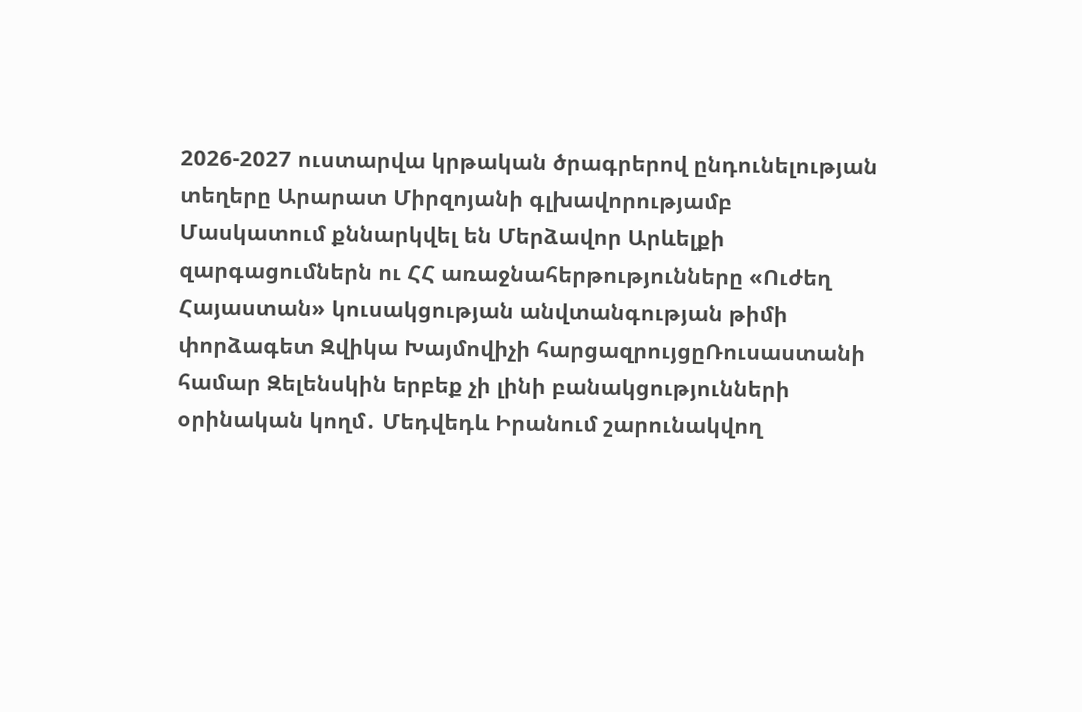2026-2027 ուստարվա կրթական ծրագրերով ընդունելության տեղերը Արարատ Միրզոյանի գլխավորությամբ Մասկատում քննարկվել են Մերձավոր Արևելքի զարգացումներն ու ՀՀ առաջնահերթությունները «Ուժեղ Հայաստան» կուսակցության անվտանգության թիմի փորձագետ Զվիկա Խայմովիչի հարցազրույցըՌուսաստանի համար Զելենսկին երբեք չի լինի բանակցությունների օրինական կողմ․ Մեդվեդև Իրանում շարունակվող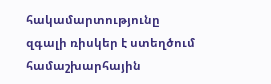հակամարտությունը զգալի ռիսկեր է ստեղծում համաշխարհային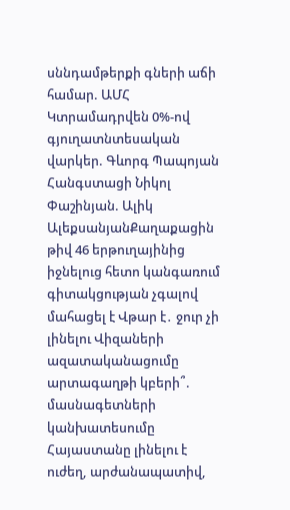սննդամթերքի գների աճի համար. ԱՄՀ Կտրամադրվեն 0%-ով գյուղատնտեսական վարկեր. Գևորգ Պապոյան Հանգստացի Նիկոլ Փաշինյան. Ալիկ ԱլեքսանյանՔաղաքացին թիվ 46 երթուղայինից իջնելուց հետո կանգառում գիտակցության չգալով մահացել է Վթար է․ ջուր չի լինելու Վիզաների ազատականացումը արտագաղթի կբերի՞. մասնագետների կանխատեսումը Հայաստանը լինելու է ուժեղ, արժանապատիվ,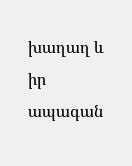խաղաղ և իր ապագան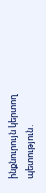ինքնուրույն կերտող պետություն․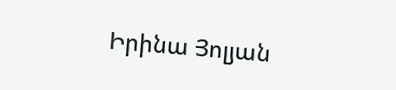Իրինա Յոլյան